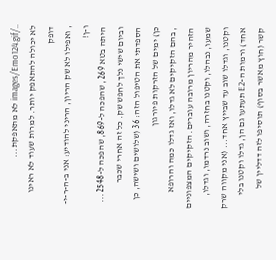../images/Emo124.gif לא מתאפקת...
לא יכולה להתאפק יותר. למרות שעוד לא ראינו דופק
, ואפילו לא שק הריון, הריני להודיע: אני ב-ה-ר-י-ו-ן!
היתה בטא 269, שהפכה ל-869, שהפכה ל-2548... וביום שישי נלך לחפש שק. כל זה אחרי שכבר הספדתי את הטיפול הזה: 36 (שלושים ושישה, כן כן) ימים של הזרקות פיורגון
, בהם הזקיקים לא גדלו, ואז גדלו כמה והרופא הזהיר מהריון מרובה עוברים. הזקיקים המצפוניים שמעו, נבהלו, וקטנו בחזרה, ושוב נרדמו, וגדלו, וקטנו, וגדלו שוב עד שבייץ אחד... (אני מקווה שרק אחד) ורמות ה-E2 תעתעו גם הן, גדלו וקטנו בלי קשר (חוץ מאשר בסוף) תוסיפו לזה דדליין של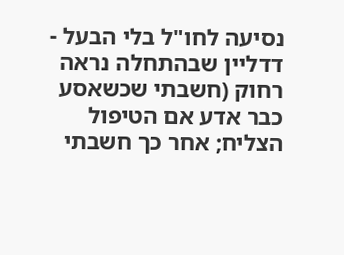נסיעה לחו"ל בלי הבעל - דדליין שבהתחלה נראה רחוק (חשבתי שכשאסע כבר אדע אם הטיפול הצליח; אחר כך חשבתי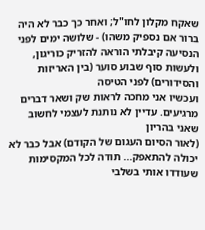שאקח מקלון לחו"ל; ואחר כך כבר לא היה ברור אם נספיק משהו) - שלושה ימים לפני הנסיעה קיבלתי הוראה להזריק כוריגון, ולעשות סוף שבוע סוער (בין האריזות והסידורים) לפני הטיסה
ועכשיו אני מחכה לראות שק ושאר דברים מרגיעים. עדיין לא נותנת לעצמי לחשוב שאני בהריון
(לאור הסיום העגום של הקודם) אבל כבר לא יכולה להתאפק... תודה לכל המקסימות שעודדו אותי בשלבי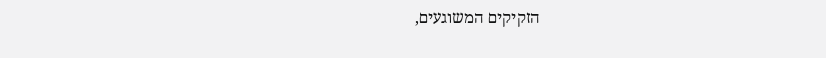הזקיקים המשוגעים,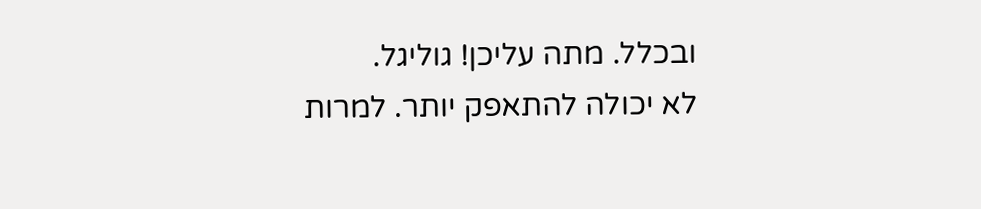ובכלל. מתה עליכן! גוליגל.
לא יכולה להתאפק יותר. למרות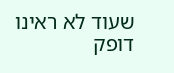שעוד לא ראינו דופק